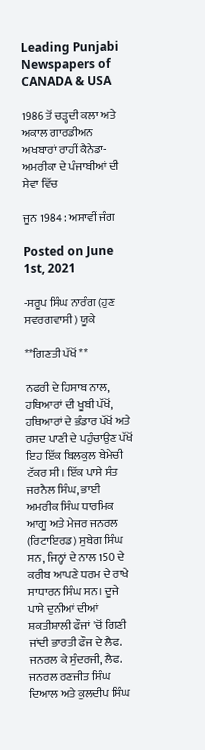Leading Punjabi Newspapers of CANADA & USA

1986 ਤੋਂ ਚੜ੍ਹਦੀ ਕਲਾ ਅਤੇ ਅਕਾਲ ਗਾਰਡੀਅਨ ਅਖਬਾਰਾਂ ਰਾਹੀਂ ਕੈਨੇਡਾ-ਅਮਰੀਕਾ ਦੇ ਪੰਜਾਬੀਆਂ ਦੀ ਸੇਵਾ ਵਿੱਚ

ਜੂਨ 1984 : ਅਸਾਵੀਂ ਜੰਗ

Posted on June 1st, 2021

-ਸਰੂਪ ਸਿੰਘ ਨਾਰੰਗ (ਹੁਣ ਸਵਰਗਵਾਸੀ) ਯੂਕੇ

**ਗਿਣਤੀ ਪੱਖੋਂ **

ਨਫਰੀ ਦੇ ਹਿਸਾਬ ਨਾਲ, ਹਥਿਆਰਾਂ ਦੀ ਖੂਬੀ ਪੱਖੋਂ, ਹਥਿਆਰਾਂ ਦੇ ਭੰਡਾਰ ਪੱਖੋਂ ਅਤੇ ਰਸਦ ਪਾਣੀ ਦੇ ਪਹੁੰਚਾਉਣ ਪੱਖੋਂ ਇਹ ਇੱਕ ਬਿਲਕੁਲ ਬੇਮੇਚੀ ਟੱਕਰ ਸੀ। ਇੱਕ ਪਾਸੇ ਸੰਤ ਜਰਨੈਲ ਸਿੰਘ, ਭਾਈ ਅਮਰੀਕ ਸਿੰਘ ਧਾਰਮਿਕ ਆਗੂ ਅਤੇ ਮੇਜਰ ਜਨਰਲ (ਰਿਟਾਇਰਡ) ਸੁਬੇਗ ਸਿੰਘ ਸਨ, ਜਿਨ੍ਹਾਂ ਦੇ ਨਾਲ 150 ਦੇ ਕਰੀਬ ਆਪਣੇ ਧਰਮ ਦੇ ਰਾਖੇ ਸਾਧਾਰਨ ਸਿੰਘ ਸਨ। ਦੂਜੇ ਪਾਸੇ ਦੁਨੀਆਂ ਦੀਆਂ ਸ਼ਕਤੀਸ਼ਾਲੀ ਫੌਜਾਂ 'ਚੋਂ ਗਿਣੀ ਜਾਂਦੀ ਭਾਰਤੀ ਫੌਜ ਦੇ ਲੈਫ. ਜਨਰਲ ਕੇ ਸੁੰਦਰਜੀ, ਲੈਫ. ਜਨਰਲ ਰਣਜੀਤ ਸਿੰਘ ਦਿਆਲ ਅਤੇ ਕੁਲਦੀਪ ਸਿੰਘ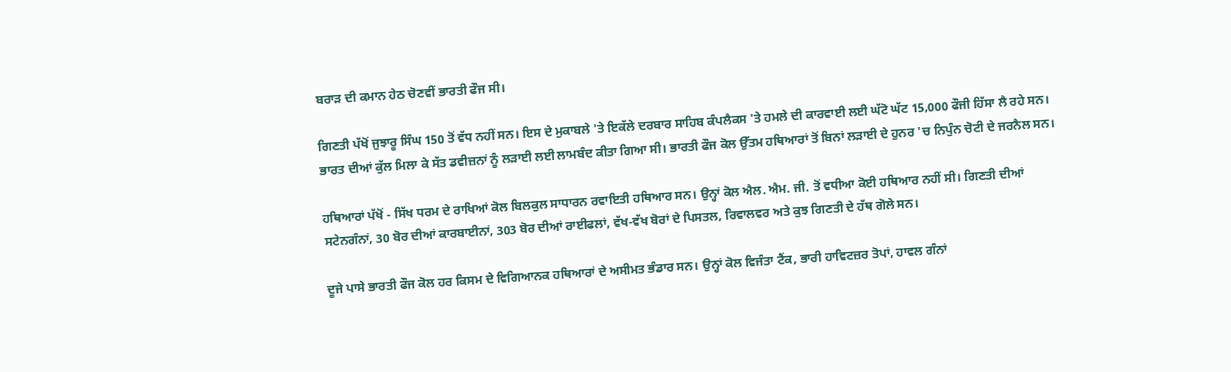ਬਰਾੜ ਦੀ ਕਮਾਨ ਹੇਠ ਚੋਣਵੀਂ ਭਾਰਤੀ ਫੌਜ ਸੀ।

ਗਿਣਤੀ ਪੱਖੋਂ ਜੁਝਾਰੂ ਸਿੰਘ 150 ਤੋਂ ਵੱਧ ਨਹੀਂ ਸਨ। ਇਸ ਦੇ ਮੁਕਾਬਲੇ 'ਤੇ ਇਕੱਲੇ ਦਰਬਾਰ ਸਾਹਿਬ ਕੰਪਲੈਕਸ 'ਤੇ ਹਮਲੇ ਦੀ ਕਾਰਵਾਈ ਲਈ ਘੱਟੋ ਘੱਟ 15,000 ਫੌਜੀ ਹਿੱਸਾ ਲੈ ਰਹੇ ਸਨ। ਭਾਰਤ ਦੀਆਂ ਕੁੱਲ ਮਿਲਾ ਕੇ ਸੱਤ ਡਵੀਜ਼ਨਾਂ ਨੂੰ ਲੜਾਈ ਲਈ ਲਾਮਬੰਦ ਕੀਤਾ ਗਿਆ ਸੀ। ਭਾਰਤੀ ਫੌਜ ਕੋਲ ਉੱਤਮ ਹਥਿਆਰਾਂ ਤੋਂ ਬਿਨਾਂ ਲੜਾਈ ਦੇ ਹੁਨਰ 'ਚ ਨਿਪੁੰਨ ਚੋਟੀ ਦੇ ਜਰਨੈਲ ਸਨ।

ਹਥਿਆਰਾਂ ਪੱਖੋਂ - ਸਿੱਖ ਧਰਮ ਦੇ ਰਾਖਿਆਂ ਕੋਲ ਬਿਲਕੁਲ ਸਾਧਾਰਨ ਰਵਾਇਤੀ ਹਥਿਆਰ ਸਨ। ਉਨ੍ਹਾਂ ਕੋਲ ਐਲ. ਐਮ. ਜੀ. ਤੋਂ ਵਧੀਆ ਕੋਈ ਹਥਿਆਰ ਨਹੀਂ ਸੀ। ਗਿਣਤੀ ਦੀਆਂ ਸਟੇਨਗੰਨਾਂ, 30 ਬੋਰ ਦੀਆਂ ਕਾਰਬਾਈਨਾਂ, 303 ਬੋਰ ਦੀਆਂ ਰਾਈਫਲਾਂ, ਵੱਖ-ਵੱਖ ਬੋਰਾਂ ਦੇ ਪਿਸਤਲ, ਰਿਵਾਲਵਰ ਅਤੇ ਕੁਝ ਗਿਣਤੀ ਦੇ ਹੱਥ ਗੋਲੇ ਸਨ।

ਦੂਜੇ ਪਾਸੇ ਭਾਰਤੀ ਫੌਜ ਕੋਲ ਹਰ ਕਿਸਮ ਦੇ ਵਿਗਿਆਨਕ ਹਥਿਆਰਾਂ ਦੇ ਅਸੀਮਤ ਭੰਡਾਰ ਸਨ। ਉਨ੍ਹਾਂ ਕੋਲ ਵਿਜੰਤਾ ਟੈਂਕ, ਭਾਰੀ ਹਾਵਿਟਜ਼ਰ ਤੋਪਾਂ, ਹਾਵਲ ਗੰਨਾਂ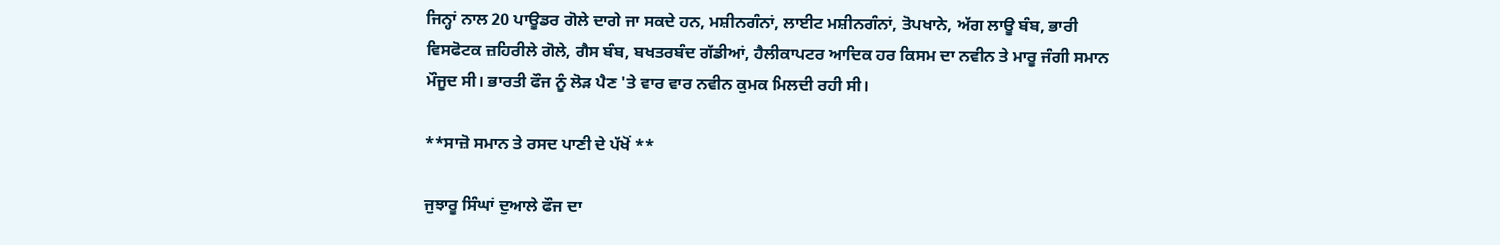ਜਿਨ੍ਹਾਂ ਨਾਲ 20 ਪਾਊਡਰ ਗੋਲੇ ਦਾਗੇ ਜਾ ਸਕਦੇ ਹਨ, ਮਸ਼ੀਨਗੰਨਾਂ, ਲਾਈਟ ਮਸ਼ੀਨਗੰਨਾਂ, ਤੋਪਖਾਨੇ, ਅੱਗ ਲਾਊ ਬੰਬ, ਭਾਰੀ ਵਿਸਫੋਟਕ ਜ਼ਹਿਰੀਲੇ ਗੋਲੇ, ਗੈਸ ਬੰਬ, ਬਖਤਰਬੰਦ ਗੱਡੀਆਂ, ਹੈਲੀਕਾਪਟਰ ਆਦਿਕ ਹਰ ਕਿਸਮ ਦਾ ਨਵੀਨ ਤੇ ਮਾਰੂ ਜੰਗੀ ਸਮਾਨ ਮੌਜੂਦ ਸੀ। ਭਾਰਤੀ ਫੌਜ ਨੂੰ ਲੋੜ ਪੈਣ 'ਤੇ ਵਾਰ ਵਾਰ ਨਵੀਨ ਕੁਮਕ ਮਿਲਦੀ ਰਹੀ ਸੀ।

**ਸਾਜ਼ੋ ਸਮਾਨ ਤੇ ਰਸਦ ਪਾਣੀ ਦੇ ਪੱਖੋਂ **

ਜੁਝਾਰੂ ਸਿੰਘਾਂ ਦੁਆਲੇ ਫੌਜ ਦਾ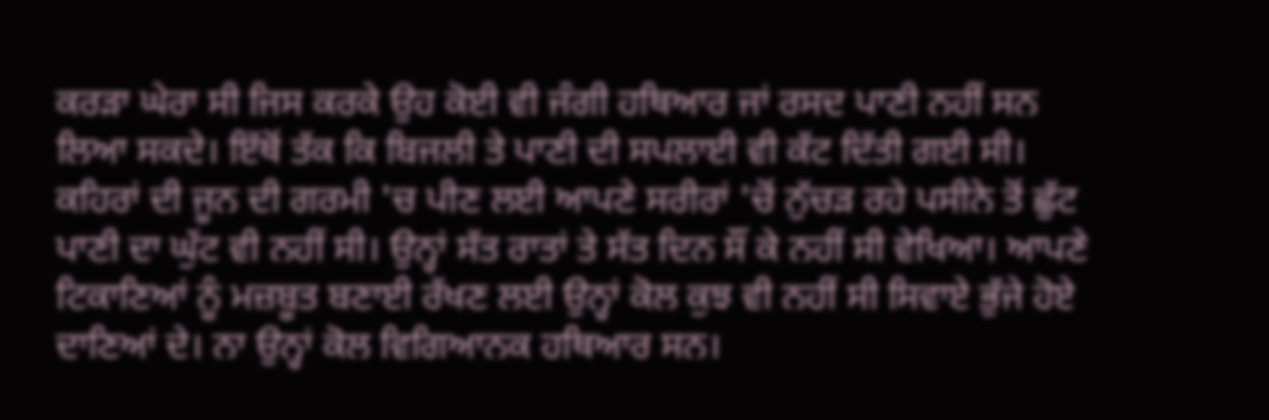ਕਰੜਾ ਘੇਰਾ ਸੀ ਜਿਸ ਕਰਕੇ ਉਹ ਕੋਈ ਵੀ ਜੰਗੀ ਹਥਿਆਰ ਜਾਂ ਰਸਦ ਪਾਣੀ ਨਹੀਂ ਸਨ ਲਿਆ ਸਕਦੇ। ਇੱਥੋਂ ਤੱਕ ਕਿ ਬਿਜਲੀ ਤੇ ਪਾਣੀ ਦੀ ਸਪਲਾਈ ਵੀ ਕੱਟ ਦਿੱਤੀ ਗਈ ਸੀ। ਕਹਿਰਾਂ ਦੀ ਜੂਨ ਦੀ ਗਰਮੀ 'ਚ ਪੀਣ ਲਈ ਆਪਣੇ ਸਰੀਰਾਂ 'ਚੋਂ ਨੁੱਚੜ ਰਹੇ ਪਸੀਨੇ ਤੋਂ ਛੁੱਟ ਪਾਣੀ ਦਾ ਘੁੱਟ ਵੀ ਨਹੀਂ ਸੀ। ਉਨ੍ਹਾਂ ਸੱਤ ਰਾਤਾਂ ਤੇ ਸੱਤ ਦਿਨ ਸੌਂ ਕੇ ਨਹੀਂ ਸੀ ਵੇਖਿਆ। ਆਪਣੇ ਟਿਕਾਣਿਆਂ ਨੂੰ ਮਜ਼ਬੂਤ ਬਣਾਈ ਰੱਖਣ ਲਈ ਉਨ੍ਹਾਂ ਕੋਲ ਕੁਝ ਵੀ ਨਹੀਂ ਸੀ ਸਿਵਾਏ ਭੁੱਜੇ ਹੋਏ ਦਾਣਿਆਂ ਦੇ। ਨਾ ਉਨ੍ਹਾਂ ਕੋਲ ਵਿਗਿਆਨਕ ਹਥਿਆਰ ਸਨ।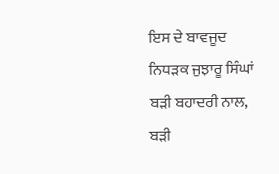ਇਸ ਦੇ ਬਾਵਜੂਦ ਨਿਧੜਕ ਜੁਝਾਰੂ ਸਿੰਘਾਂ ਬੜੀ ਬਹਾਦਰੀ ਨਾਲ, ਬੜੀ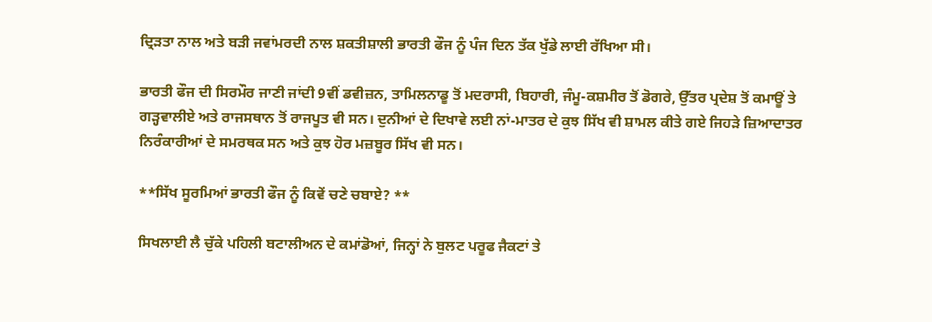ਦ੍ਰਿੜਤਾ ਨਾਲ ਅਤੇ ਬੜੀ ਜਵਾਂਮਰਦੀ ਨਾਲ ਸ਼ਕਤੀਸ਼ਾਲੀ ਭਾਰਤੀ ਫੌਜ ਨੂੰ ਪੰਜ ਦਿਨ ਤੱਕ ਖੁੱਡੇ ਲਾਈ ਰੱਖਿਆ ਸੀ।

ਭਾਰਤੀ ਫੌਜ ਦੀ ਸਿਰਮੌਰ ਜਾਣੀ ਜਾਂਦੀ 9ਵੀਂ ਡਵੀਜ਼ਨ, ਤਾਮਿਲਨਾਡੂ ਤੋਂ ਮਦਰਾਸੀ, ਬਿਹਾਰੀ, ਜੰਮੂ-ਕਸ਼ਮੀਰ ਤੋਂ ਡੋਗਰੇ, ਉੱਤਰ ਪ੍ਰਦੇਸ਼ ਤੋਂ ਕਮਾਊਂ ਤੇ ਗੜ੍ਹਵਾਲੀਏ ਅਤੇ ਰਾਜਸਥਾਨ ਤੋਂ ਰਾਜਪੂਤ ਵੀ ਸਨ। ਦੁਨੀਆਂ ਦੇ ਦਿਖਾਵੇ ਲਈ ਨਾਂ-ਮਾਤਰ ਦੇ ਕੁਝ ਸਿੱਖ ਵੀ ਸ਼ਾਮਲ ਕੀਤੇ ਗਏ ਜਿਹੜੇ ਜ਼ਿਆਦਾਤਰ ਨਿਰੰਕਾਰੀਆਂ ਦੇ ਸਮਰਥਕ ਸਨ ਅਤੇ ਕੁਝ ਹੋਰ ਮਜ਼ਬੂਰ ਸਿੱਖ ਵੀ ਸਨ।

**ਸਿੱਖ ਸੂਰਮਿਆਂ ਭਾਰਤੀ ਫੌਜ ਨੂੰ ਕਿਵੇਂ ਚਣੇ ਚਬਾਏ? **

ਸਿਖਲਾਈ ਲੈ ਚੁੱਕੇ ਪਹਿਲੀ ਬਟਾਲੀਅਨ ਦੇ ਕਮਾਂਡੋਆਂ, ਜਿਨ੍ਹਾਂ ਨੇ ਬੁਲਟ ਪਰੂਫ ਜੈਕਟਾਂ ਤੇ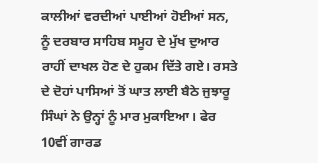ਕਾਲੀਆਂ ਵਰਦੀਆਂ ਪਾਈਆਂ ਹੋਈਆਂ ਸਨ, ਨੂੰ ਦਰਬਾਰ ਸਾਹਿਬ ਸਮੂਹ ਦੇ ਮੁੱਖ ਦੁਆਰ ਰਾਹੀਂ ਦਾਖਲ ਹੋਣ ਦੇ ਹੁਕਮ ਦਿੱਤੇ ਗਏ। ਰਸਤੇ ਦੇ ਦੋਹਾਂ ਪਾਸਿਆਂ ਤੋਂ ਘਾਤ ਲਾਈ ਬੈਠੇ ਜੁਝਾਰੂ ਸਿੰਘਾਂ ਨੇ ਉਨ੍ਹਾਂ ਨੂੰ ਮਾਰ ਮੁਕਾਇਆ। ਫੇਰ 10ਵੀਂ ਗਾਰਡ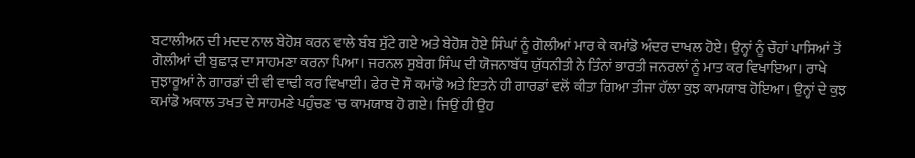ਬਟਾਲੀਅਨ ਦੀ ਮਦਦ ਨਾਲ ਬੇਹੋਸ਼ ਕਰਨ ਵਾਲੇ ਬੰਬ ਸੁੱਟੇ ਗਏ ਅਤੇ ਬੇਹੋਸ਼ ਹੋਏ ਸਿੰਘਾਂ ਨੂੰ ਗੋਲੀਆਂ ਮਾਰ ਕੇ ਕਮਾਂਡੋ ਅੰਦਰ ਦਾਖਲ ਹੋਏ। ਉਨ੍ਹਾਂ ਨੂੰ ਚੌਹਾਂ ਪਾਸਿਆਂ ਤੋਂ ਗੋਲੀਆਂ ਦੀ ਬੁਛਾੜ ਦਾ ਸਾਹਮਣਾ ਕਰਨਾ ਪਿਆ। ਜਰਨਲ ਸੁਬੇਗ ਸਿੰਘ ਦੀ ਯੋਜਨਾਬੱਧ ਯੁੱਧਨੀਤੀ ਨੇ ਤਿੰਨਾਂ ਭਾਰਤੀ ਜਨਰਲਾਂ ਨੂੰ ਮਾਤ ਕਰ ਵਿਖਾਇਆ। ਰਾਖੇ ਜੁਝਾਰੂਆਂ ਨੇ ਗਾਰਡਾਂ ਦੀ ਵੀ ਵਾਢੀ ਕਰ ਵਿਖਾਈ। ਫੇਰ ਦੋ ਸੌ ਕਮਾਂਡੋ ਅਤੇ ਇਤਨੇ ਹੀ ਗਾਰਡਾਂ ਵਲੋਂ ਕੀਤਾ ਗਿਆ ਤੀਜਾ ਹੱਲਾ ਕੁਝ ਕਾਮਯਾਬ ਹੋਇਆ। ਉਨ੍ਹਾਂ ਦੇ ਕੁਝ ਕਮਾਂਡੋ ਅਕਾਲ ਤਖਤ ਦੇ ਸਾਹਮਣੇ ਪਹੁੰਚਣ 'ਚ ਕਾਮਯਾਬ ਹੋ ਗਏ। ਜਿਉਂ ਹੀ ਉਹ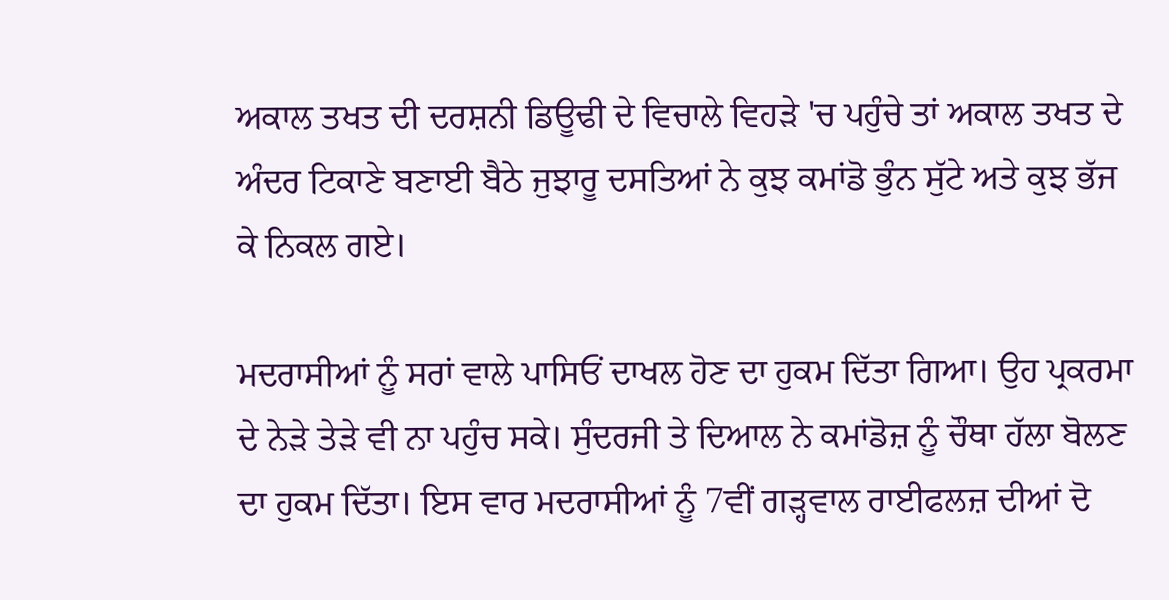ਅਕਾਲ ਤਖਤ ਦੀ ਦਰਸ਼ਨੀ ਡਿਊਢੀ ਦੇ ਵਿਚਾਲੇ ਵਿਹੜੇ 'ਚ ਪਹੁੰਚੇ ਤਾਂ ਅਕਾਲ ਤਖਤ ਦੇ ਅੰਦਰ ਟਿਕਾਣੇ ਬਣਾਈ ਬੈਠੇ ਜੁਝਾਰੂ ਦਸਤਿਆਂ ਨੇ ਕੁਝ ਕਮਾਂਡੋ ਭੁੰਨ ਸੁੱਟੇ ਅਤੇ ਕੁਝ ਭੱਜ ਕੇ ਨਿਕਲ ਗਏ।

ਮਦਰਾਸੀਆਂ ਨੂੰ ਸਰਾਂ ਵਾਲੇ ਪਾਸਿਓਂ ਦਾਖਲ ਹੋਣ ਦਾ ਹੁਕਮ ਦਿੱਤਾ ਗਿਆ। ਉਹ ਪ੍ਰਕਰਮਾ ਦੇ ਨੇੜੇ ਤੇੜੇ ਵੀ ਨਾ ਪਹੁੰਚ ਸਕੇ। ਸੁੰਦਰਜੀ ਤੇ ਦਿਆਲ ਨੇ ਕਮਾਂਡੋਜ਼ ਨੂੰ ਚੌਥਾ ਹੱਲਾ ਬੋਲਣ ਦਾ ਹੁਕਮ ਦਿੱਤਾ। ਇਸ ਵਾਰ ਮਦਰਾਸੀਆਂ ਨੂੰ 7ਵੀਂ ਗੜ੍ਹਵਾਲ ਰਾਈਫਲਜ਼ ਦੀਆਂ ਦੋ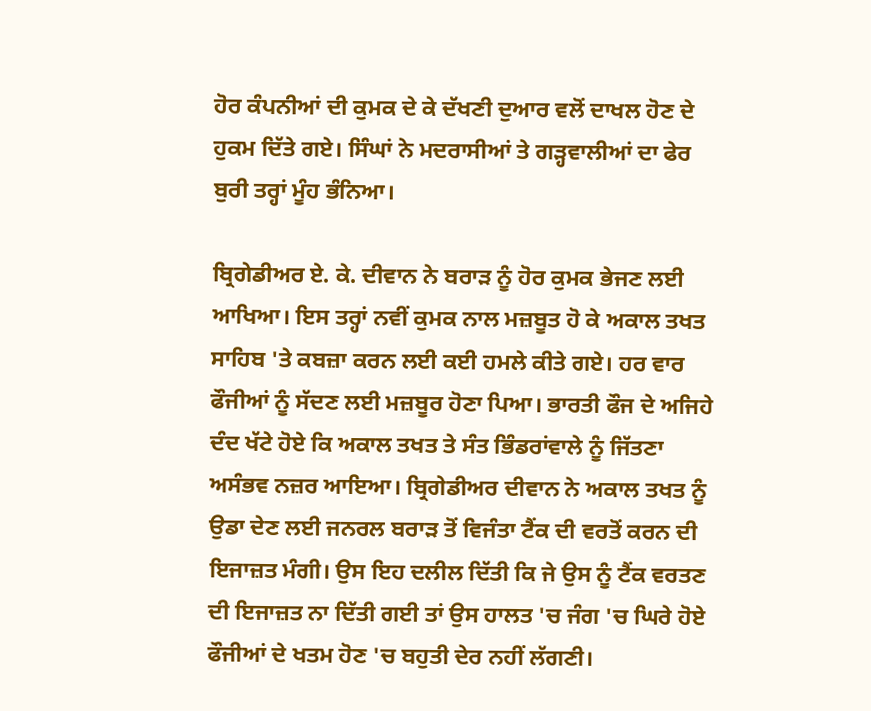ਹੋਰ ਕੰਪਨੀਆਂ ਦੀ ਕੁਮਕ ਦੇ ਕੇ ਦੱਖਣੀ ਦੁਆਰ ਵਲੋਂ ਦਾਖਲ ਹੋਣ ਦੇ ਹੁਕਮ ਦਿੱਤੇ ਗਏ। ਸਿੰਘਾਂ ਨੇ ਮਦਰਾਸੀਆਂ ਤੇ ਗੜ੍ਹਵਾਲੀਆਂ ਦਾ ਫੇਰ ਬੁਰੀ ਤਰ੍ਹਾਂ ਮੂੰਹ ਭੰਨਿਆ।

ਬ੍ਰਿਗੇਡੀਅਰ ਏ. ਕੇ. ਦੀਵਾਨ ਨੇ ਬਰਾੜ ਨੂੰ ਹੋਰ ਕੁਮਕ ਭੇਜਣ ਲਈ ਆਖਿਆ। ਇਸ ਤਰ੍ਹਾਂ ਨਵੀਂ ਕੁਮਕ ਨਾਲ ਮਜ਼ਬੂਤ ਹੋ ਕੇ ਅਕਾਲ ਤਖਤ ਸਾਹਿਬ 'ਤੇ ਕਬਜ਼ਾ ਕਰਨ ਲਈ ਕਈ ਹਮਲੇ ਕੀਤੇ ਗਏ। ਹਰ ਵਾਰ ਫੌਜੀਆਂ ਨੂੰ ਸੱਦਣ ਲਈ ਮਜ਼ਬੂਰ ਹੋਣਾ ਪਿਆ। ਭਾਰਤੀ ਫੌਜ ਦੇ ਅਜਿਹੇ ਦੰਦ ਖੱਟੇ ਹੋਏ ਕਿ ਅਕਾਲ ਤਖਤ ਤੇ ਸੰਤ ਭਿੰਡਰਾਂਵਾਲੇ ਨੂੰ ਜਿੱਤਣਾ ਅਸੰਭਵ ਨਜ਼ਰ ਆਇਆ। ਬ੍ਰਿਗੇਡੀਅਰ ਦੀਵਾਨ ਨੇ ਅਕਾਲ ਤਖਤ ਨੂੰ ਉਡਾ ਦੇਣ ਲਈ ਜਨਰਲ ਬਰਾੜ ਤੋਂ ਵਿਜੰਤਾ ਟੈਂਕ ਦੀ ਵਰਤੋਂ ਕਰਨ ਦੀ ਇਜਾਜ਼ਤ ਮੰਗੀ। ਉਸ ਇਹ ਦਲੀਲ ਦਿੱਤੀ ਕਿ ਜੇ ਉਸ ਨੂੰ ਟੈਂਕ ਵਰਤਣ ਦੀ ਇਜਾਜ਼ਤ ਨਾ ਦਿੱਤੀ ਗਈ ਤਾਂ ਉਸ ਹਾਲਤ 'ਚ ਜੰਗ 'ਚ ਘਿਰੇ ਹੋਏ ਫੌਜੀਆਂ ਦੇ ਖਤਮ ਹੋਣ 'ਚ ਬਹੁਤੀ ਦੇਰ ਨਹੀਂ ਲੱਗਣੀ।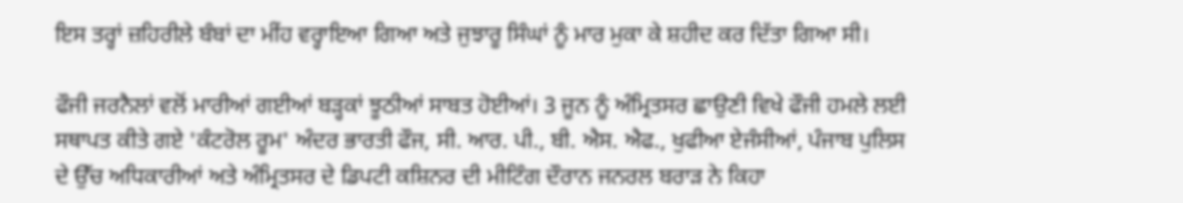ਇਸ ਤਰ੍ਹਾਂ ਜ਼ਹਿਰੀਲੇ ਬੰਬਾਂ ਦਾ ਮੀਂਹ ਵਰ੍ਹਾਇਆ ਗਿਆ ਅਤੇ ਜੁਝਾਰੂ ਸਿੰਘਾਂ ਨੂੰ ਮਾਰ ਮੁਕਾ ਕੇ ਸ਼ਹੀਦ ਕਰ ਦਿੱਤਾ ਗਿਆ ਸੀ।

ਫੌਜੀ ਜਰਨੈਲਾਂ ਵਲੋਂ ਮਾਰੀਆਂ ਗਈਆਂ ਬੜ੍ਹਕਾਂ ਝੂਠੀਆਂ ਸਾਬਤ ਹੋਈਆਂ। 3 ਜੂਨ ਨੂੰ ਅੰਮ੍ਰਿਤਸਰ ਛਾਉਣੀ ਵਿਖੇ ਫੌਜੀ ਹਮਲੇ ਲਈ ਸਥਾਪਤ ਕੀਤੇ ਗਏ 'ਕੰਟਰੋਲ ਰੂਮ' ਅੰਦਰ ਭਾਰਤੀ ਫੌਜ, ਸੀ. ਆਰ. ਪੀ., ਬੀ. ਐਸ. ਐਫ., ਖੁਫੀਆ ਏਜੰਸੀਆਂ, ਪੰਜਾਬ ਪੁਲਿਸ ਦੇ ਉੱਚ ਅਧਿਕਾਰੀਆਂ ਅਤੇ ਅੰਮ੍ਰਿਤਸਰ ਦੇ ਡਿਪਟੀ ਕਸ਼ਿਨਰ ਦੀ ਮੀਟਿੰਗ ਦੌਰਾਨ ਜਨਰਲ ਬਰਾੜ ਨੇ ਕਿਹਾ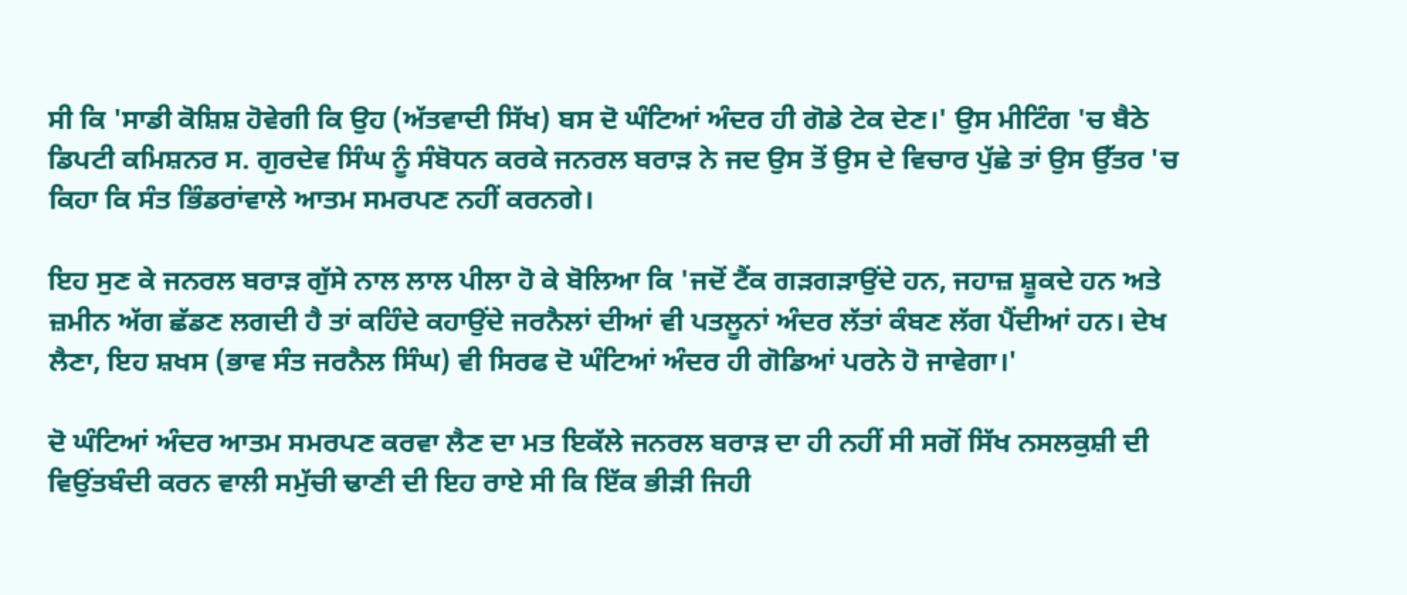ਸੀ ਕਿ 'ਸਾਡੀ ਕੋਸ਼ਿਸ਼ ਹੋਵੇਗੀ ਕਿ ਉਹ (ਅੱਤਵਾਦੀ ਸਿੱਖ) ਬਸ ਦੋ ਘੰਟਿਆਂ ਅੰਦਰ ਹੀ ਗੋਡੇ ਟੇਕ ਦੇਣ।' ਉਸ ਮੀਟਿੰਗ 'ਚ ਬੈਠੇ ਡਿਪਟੀ ਕਮਿਸ਼ਨਰ ਸ. ਗੁਰਦੇਵ ਸਿੰਘ ਨੂੰ ਸੰਬੋਧਨ ਕਰਕੇ ਜਨਰਲ ਬਰਾੜ ਨੇ ਜਦ ਉਸ ਤੋਂ ਉਸ ਦੇ ਵਿਚਾਰ ਪੁੱਛੇ ਤਾਂ ਉਸ ਉੱਤਰ 'ਚ ਕਿਹਾ ਕਿ ਸੰਤ ਭਿੰਡਰਾਂਵਾਲੇ ਆਤਮ ਸਮਰਪਣ ਨਹੀਂ ਕਰਨਗੇ।

ਇਹ ਸੁਣ ਕੇ ਜਨਰਲ ਬਰਾੜ ਗੁੱਸੇ ਨਾਲ ਲਾਲ ਪੀਲਾ ਹੋ ਕੇ ਬੋਲਿਆ ਕਿ 'ਜਦੋਂ ਟੈਂਕ ਗੜਗੜਾਉਂਦੇ ਹਨ, ਜਹਾਜ਼ ਸ਼ੂਕਦੇ ਹਨ ਅਤੇ ਜ਼ਮੀਨ ਅੱਗ ਛੱਡਣ ਲਗਦੀ ਹੈ ਤਾਂ ਕਹਿੰਦੇ ਕਹਾਉਂਦੇ ਜਰਨੈਲਾਂ ਦੀਆਂ ਵੀ ਪਤਲੂਨਾਂ ਅੰਦਰ ਲੱਤਾਂ ਕੰਬਣ ਲੱਗ ਪੈਂਦੀਆਂ ਹਨ। ਦੇਖ ਲੈਣਾ, ਇਹ ਸ਼ਖਸ (ਭਾਵ ਸੰਤ ਜਰਨੈਲ ਸਿੰਘ) ਵੀ ਸਿਰਫ ਦੋ ਘੰਟਿਆਂ ਅੰਦਰ ਹੀ ਗੋਡਿਆਂ ਪਰਨੇ ਹੋ ਜਾਵੇਗਾ।'

ਦੋ ਘੰਟਿਆਂ ਅੰਦਰ ਆਤਮ ਸਮਰਪਣ ਕਰਵਾ ਲੈਣ ਦਾ ਮਤ ਇਕੱਲੇ ਜਨਰਲ ਬਰਾੜ ਦਾ ਹੀ ਨਹੀਂ ਸੀ ਸਗੋਂ ਸਿੱਖ ਨਸਲਕੁਸ਼ੀ ਦੀ ਵਿਉਂਤਬੰਦੀ ਕਰਨ ਵਾਲੀ ਸਮੁੱਚੀ ਢਾਣੀ ਦੀ ਇਹ ਰਾਏ ਸੀ ਕਿ ਇੱਕ ਭੀੜੀ ਜਿਹੀ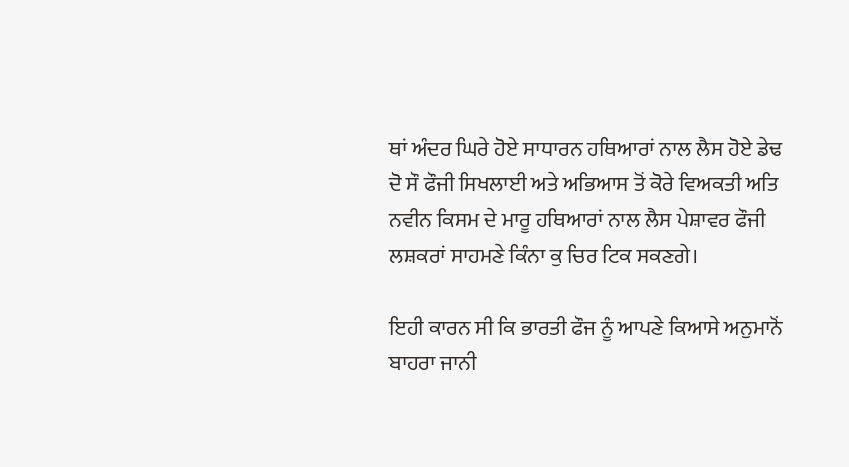ਥਾਂ ਅੰਦਰ ਘਿਰੇ ਹੋਏ ਸਾਧਾਰਨ ਹਥਿਆਰਾਂ ਨਾਲ ਲੈਸ ਹੋਏ ਡੇਢ ਦੋ ਸੌ ਫੌਜੀ ਸਿਖਲਾਈ ਅਤੇ ਅਭਿਆਸ ਤੋਂ ਕੋਰੇ ਵਿਅਕਤੀ ਅਤਿ ਨਵੀਨ ਕਿਸਮ ਦੇ ਮਾਰੂ ਹਥਿਆਰਾਂ ਨਾਲ ਲੈਸ ਪੇਸ਼ਾਵਰ ਫੌਜੀ ਲਸ਼ਕਰਾਂ ਸਾਹਮਣੇ ਕਿੰਨਾ ਕੁ ਚਿਰ ਟਿਕ ਸਕਣਗੇ।

ਇਹੀ ਕਾਰਨ ਸੀ ਕਿ ਭਾਰਤੀ ਫੌਜ ਨੂੰ ਆਪਣੇ ਕਿਆਸੇ ਅਨੁਮਾਨੋਂ ਬਾਹਰਾ ਜਾਨੀ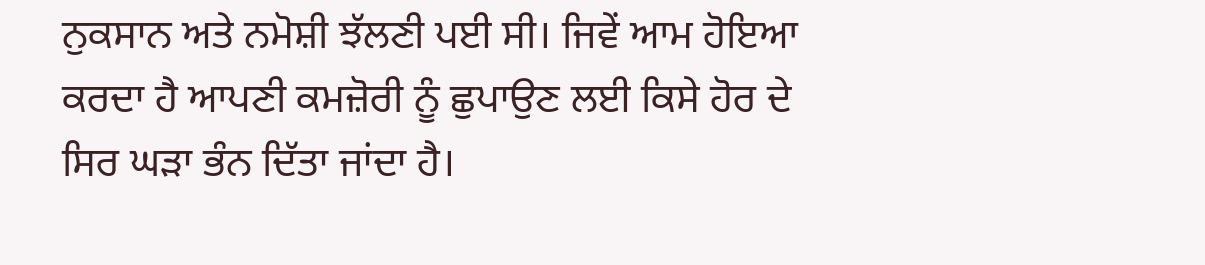ਨੁਕਸਾਨ ਅਤੇ ਨਮੋਸ਼ੀ ਝੱਲਣੀ ਪਈ ਸੀ। ਜਿਵੇਂ ਆਮ ਹੋਇਆ ਕਰਦਾ ਹੈ ਆਪਣੀ ਕਮਜ਼ੋਰੀ ਨੂੰ ਛੁਪਾਉਣ ਲਈ ਕਿਸੇ ਹੋਰ ਦੇ ਸਿਰ ਘੜਾ ਭੰਨ ਦਿੱਤਾ ਜਾਂਦਾ ਹੈ।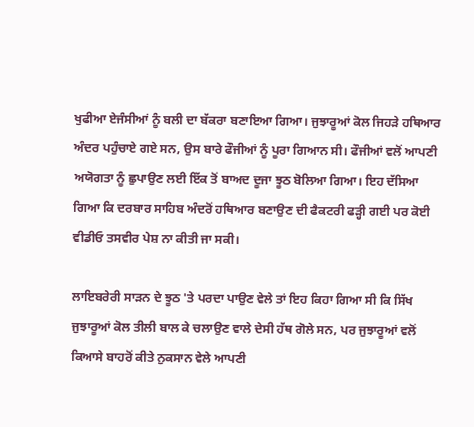ਖੁਫੀਆ ਏਜੰਸੀਆਂ ਨੂੰ ਬਲੀ ਦਾ ਬੱਕਰਾ ਬਣਾਇਆ ਗਿਆ। ਜੁਝਾਰੂਆਂ ਕੋਲ ਜਿਹੜੇ ਹਥਿਆਰ ਅੰਦਰ ਪਹੁੰਚਾਏ ਗਏ ਸਨ, ਉਸ ਬਾਰੇ ਫੌਜੀਆਂ ਨੂੰ ਪੂਰਾ ਗਿਆਨ ਸੀ। ਫੌਜੀਆਂ ਵਲੋਂ ਆਪਣੀ ਅਯੋਗਤਾ ਨੂੰ ਛੁਪਾਉਣ ਲਈ ਇੱਕ ਤੋਂ ਬਾਅਦ ਦੂਜਾ ਝੂਠ ਬੋਲਿਆ ਗਿਆ। ਇਹ ਦੱਸਿਆ ਗਿਆ ਕਿ ਦਰਬਾਰ ਸਾਹਿਬ ਅੰਦਰੋਂ ਹਥਿਆਰ ਬਣਾਉਣ ਦੀ ਫੈਕਟਰੀ ਫੜ੍ਹੀ ਗਈ ਪਰ ਕੋਈ ਵੀਡੀਓ ਤਸਵੀਰ ਪੇਸ਼ ਨਾ ਕੀਤੀ ਜਾ ਸਕੀ।

ਲਾਇਬਰੇਰੀ ਸਾੜਨ ਦੇ ਝੂਠ 'ਤੇ ਪਰਦਾ ਪਾਉਣ ਵੇਲੇ ਤਾਂ ਇਹ ਕਿਹਾ ਗਿਆ ਸੀ ਕਿ ਸਿੱਖ ਜੁਝਾਰੂਆਂ ਕੋਲ ਤੀਲੀ ਬਾਲ ਕੇ ਚਲਾਉਣ ਵਾਲੇ ਦੇਸੀ ਹੱਥ ਗੋਲੇ ਸਨ, ਪਰ ਜੁਝਾਰੂਆਂ ਵਲੋਂ ਕਿਆਸੇ ਬਾਹਰੋਂ ਕੀਤੇ ਨੁਕਸਾਨ ਵੇਲੇ ਆਪਣੀ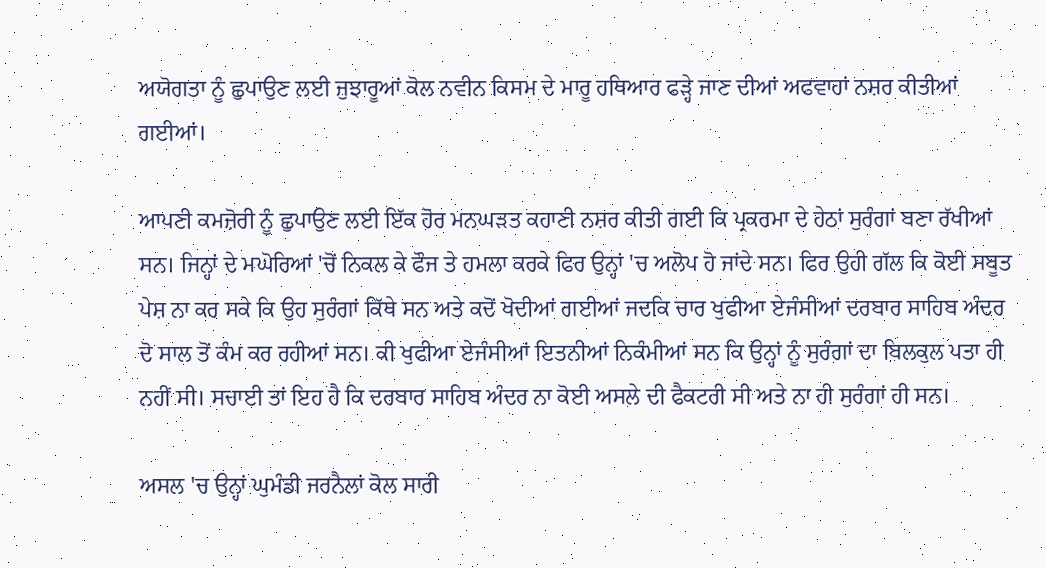ਅਯੋਗਤਾ ਨੂੰ ਛੁਪਾਉਣ ਲਈ ਜੁਝਾਰੂਆਂ ਕੋਲ ਨਵੀਨ ਕਿਸਮ ਦੇ ਮਾਰੂ ਹਥਿਆਰ ਫੜ੍ਹੇ ਜਾਣ ਦੀਆਂ ਅਫਵਾਹਾਂ ਨਸ਼ਰ ਕੀਤੀਆਂ ਗਈਆਂ।

ਆਪਣੀ ਕਮਜ਼ੋਰੀ ਨੂੰ ਛੁਪਾਉਣ ਲਈ ਇੱਕ ਹੋਰ ਮਨਘੜਤ ਕਹਾਣੀ ਨਸ਼ਰ ਕੀਤੀ ਗਈ ਕਿ ਪ੍ਰਕਰਮਾ ਦੇ ਹੇਠਾਂ ਸੁਰੰਗਾਂ ਬਣਾ ਰੱਖੀਆਂ ਸਨ। ਜਿਨ੍ਹਾਂ ਦੇ ਮਘੋਰਿਆਂ 'ਚੋਂ ਨਿਕਲ ਕੇ ਫੌਜ ਤੇ ਹਮਲਾ ਕਰਕੇ ਫਿਰ ਉਨ੍ਹਾਂ 'ਚ ਅਲੋਪ ਹੋ ਜਾਂਦੇ ਸਨ। ਫਿਰ ਉਹੀ ਗੱਲ ਕਿ ਕੋਈ ਸਬੂਤ ਪੇਸ਼ ਨਾ ਕਰ ਸਕੇ ਕਿ ਉਹ ਸੁਰੰਗਾਂ ਕਿੱਥੇ ਸਨ ਅਤੇ ਕਦੋਂ ਖੋਦੀਆਂ ਗਈਆਂ ਜਦਕਿ ਚਾਰ ਖੁਫੀਆ ਏਜੰਸੀਆਂ ਦਰਬਾਰ ਸਾਹਿਬ ਅੰਦਰ ਦੋ ਸਾਲ ਤੋਂ ਕੰਮ ਕਰ ਰਹੀਆਂ ਸਨ। ਕੀ ਖੁਫੀਆ ਏਜੰਸੀਆਂ ਇਤਨੀਆਂ ਨਿਕੰਮੀਆਂ ਸਨ ਕਿ ਉਨ੍ਹਾਂ ਨੂੰ ਸੁਰੰਗਾਂ ਦਾ ਬਿਲਕੁਲ ਪਤਾ ਹੀ ਨਹੀਂ ਸੀ। ਸਚਾਈ ਤਾਂ ਇਹ ਹੈ ਕਿ ਦਰਬਾਰ ਸਾਹਿਬ ਅੰਦਰ ਨਾ ਕੋਈ ਅਸਲੇ ਦੀ ਫੈਕਟਰੀ ਸੀ ਅਤੇ ਨਾ ਹੀ ਸੁਰੰਗਾਂ ਹੀ ਸਨ।

ਅਸਲ 'ਚ ਉਨ੍ਹਾਂ ਘੁਮੰਡੀ ਜਰਨੈਲਾਂ ਕੋਲ ਸਾਰੀ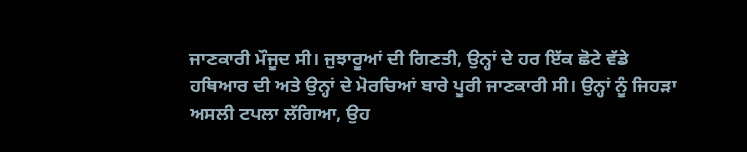ਜਾਣਕਾਰੀ ਮੌਜੂਦ ਸੀ। ਜੁਝਾਰੂਆਂ ਦੀ ਗਿਣਤੀ, ਉਨ੍ਹਾਂ ਦੇ ਹਰ ਇੱਕ ਛੋਟੇ ਵੱਡੇ ਹਥਿਆਰ ਦੀ ਅਤੇ ਉਨ੍ਹਾਂ ਦੇ ਮੋਰਚਿਆਂ ਬਾਰੇ ਪੂਰੀ ਜਾਣਕਾਰੀ ਸੀ। ਉਨ੍ਹਾਂ ਨੂੰ ਜਿਹੜਾ ਅਸਲੀ ਟਪਲਾ ਲੱਗਿਆ, ਉਹ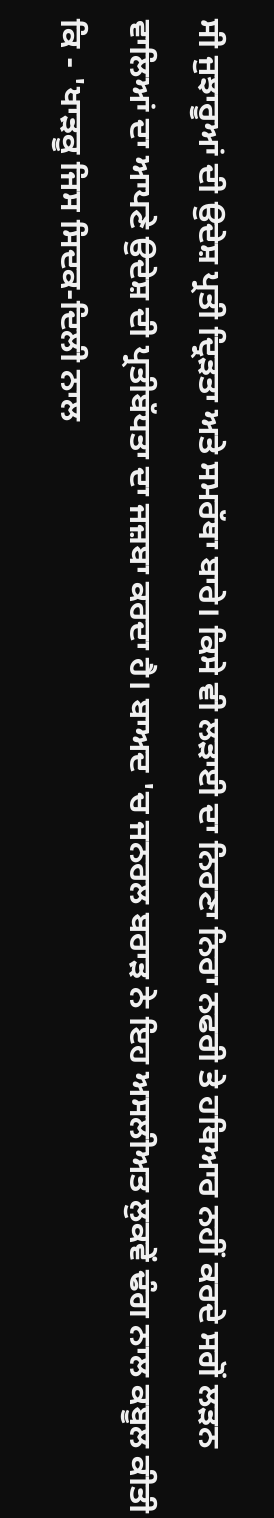ਸੀ ਜੁਝਾਰੂਆਂ ਦੀ ਉਦੇਸ਼ ਪ੍ਰਤੀ ਦ੍ਰਿੜਤਾ ਅਤੇ ਸਮਰੱਥਾ ਬਾਰੇ। ਕਿਸੇ ਵੀ ਲੜਾਈ ਦਾ ਨਿਰਣਾ ਨਿਰਾ ਨਫਰੀ ਤੇ ਹਥਿਆਰ ਨਹੀਂ ਕਰਦੇ ਸਗੋਂ ਲੜਨ ਵਾਲਿਆਂ ਦਾ ਆਪਣੇ ਉਦੇਸ਼ ਦੀ ਪ੍ਰਤੀਬੱਧਤਾ ਦਾ ਜਜ਼ਬਾ ਕਰਦਾ ਹੈ। ਬਾਅਦ 'ਚ ਜਨਰਲ ਬਰਾੜ ਨੇ ਇਹ ਅਸਲੀਅਤ ਲੁਕਵੇਂ ਢੰਗ ਨਾਲ ਕਬੂਲ ਕੀਤੀ ਕਿ - 'ਖਾੜਕੂ ਜਿਸ ਸਿਦਕ-ਦਿਲੀ ਨਾਲ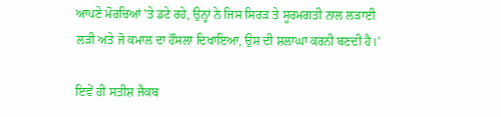ਆਪਣੇ ਮੋਰਚਿਆਂ 'ਤੇ ਡਟੇ ਰਹੇ, ਉਨ੍ਹਾਂ ਨੇ ਜਿਸ ਸਿਰੜ ਤੇ ਸੂਰਮਗਤੀ ਨਾਲ ਲੜਾਈ ਲੜੀ ਅਤੇ ਜੋ ਕਮਾਲ ਦਾ ਹੌਂਸਲਾ ਦਿਖਾਇਆ, ਉਸ ਦੀ ਸ਼ਲਾਘਾ ਕਰਨੀ ਬਣਦੀ ਹੈ।'

ਇਵੇਂ ਹੀ ਸਤੀਸ਼ ਜੈਕਬ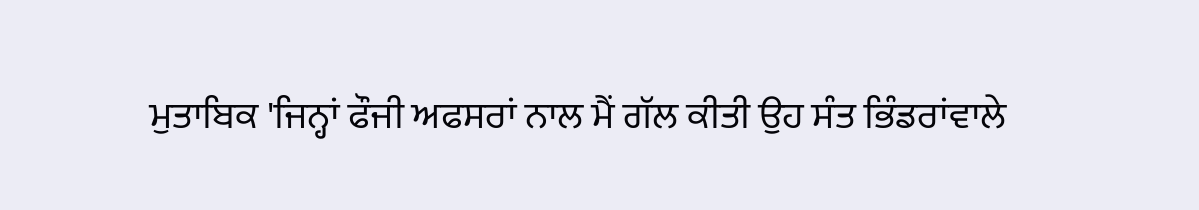ਮੁਤਾਬਿਕ 'ਜਿਨ੍ਹਾਂ ਫੌਜੀ ਅਫਸਰਾਂ ਨਾਲ ਮੈਂ ਗੱਲ ਕੀਤੀ ਉਹ ਸੰਤ ਭਿੰਡਰਾਂਵਾਲੇ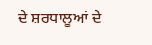ਦੇ ਸ਼ਰਧਾਲੂਆਂ ਦੇ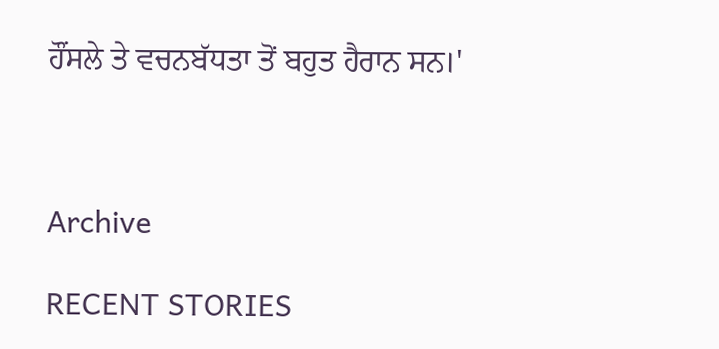ਹੌਂਸਲੇ ਤੇ ਵਚਨਬੱਧਤਾ ਤੋਂ ਬਹੁਤ ਹੈਰਾਨ ਸਨ।'



Archive

RECENT STORIES